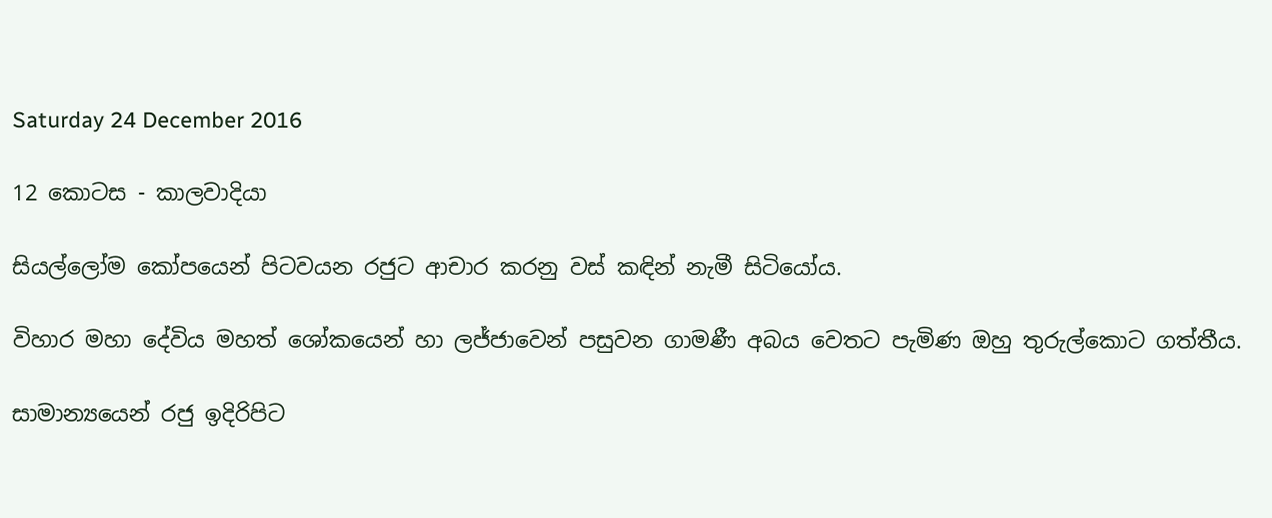Saturday 24 December 2016

12 කොටස - කාලවාදියා

සියල්ලෝම කෝපයෙන් පිටවයන රජුට ආචාර කරනු වස්‌ කඳින් නැමී සිටියෝය.

විහාර මහා දේවිය මහත් ශෝකයෙන් හා ලජ්ජාවෙන් පසුවන ගාමණී අබය වෙතට පැමිණ ඔහු තුරුල්කොට ගත්තීය.

සාමාන්‍යයෙන් රජු ඉදිරිපිට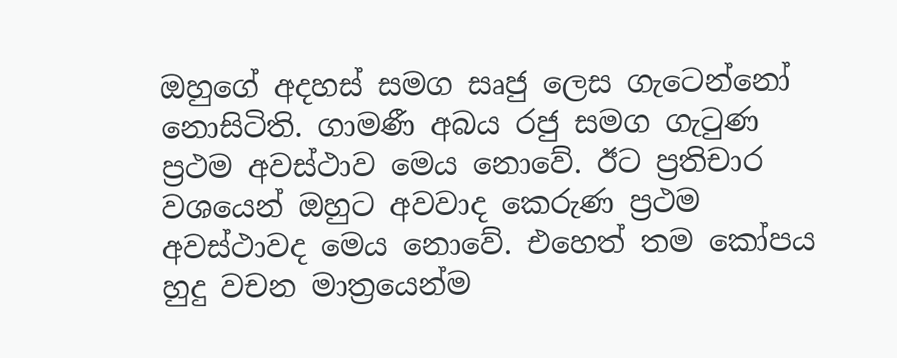ඔහුගේ අදහස්‌ සමග සෘජු ලෙස ගැටෙන්නෝ නොසිටිති. ගාමණී අබය රජු සමග ගැටුණ ප්‍රථම අවස්‌ථාව මෙය නොවේ. ඊට ප්‍රතිචාර වශයෙන් ඔහුට අවවාද කෙරුණ ප්‍රථම අවස්‌ථාවද මෙය නොවේ. එහෙත් තම කෝපය හුදු වචන මාත්‍රයෙන්ම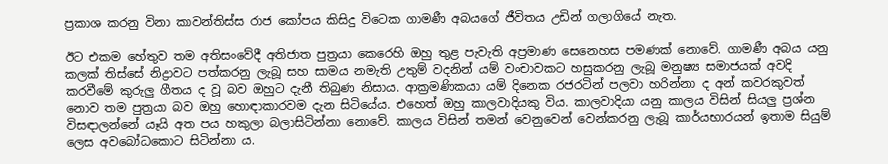ප්‍රකාශ කරනු විනා කාවන්තිස්‌ස රාජ කෝපය කිසිදු විටෙක ගාමණී අබයගේ ජීවිතය උඩින් ගලාගියේ නැත.

ඊට එකම හේතුව තම අතිසංවේදී අතිජාත පුත්‍රයා කෙරෙහි ඔහු තුළ පැවැති අප්‍රමාණ සෙනෙහස පමණක්‌ නොවේ. ගාමණී අබය යනු කලක්‌ තිස්‌සේ නිද්‍රාවට පත්කරනු ලැබූ සහ සාමය නමැති උතුම් වදනින් යම් වංචාවකට හසුකරනු ලැබූ මනුෂ්‍ය සමාජයක්‌ අවදි කරවීමේ කුරුලු ගීතය ද වූ බව ඔහුට දැනී තිබුණ නිසාය. ආක්‍රමණිකයා යම් දිනෙක රජරටින් පලවා හරින්නා ද අන් කවරකුවත් නොව තම පුත්‍රයා බව ඔහු හොඳාකාරවම දැන සිටියේය. එහෙත් ඔහු කාලවාදියකු විය. කාලවාදියා යනු කාලය විසින් සියලු ප්‍රශ්න විසඳාලන්නේ යෑයි අත පය හකුලා බලාසිටින්නා නොවේ. කාලය විසින් තමන් වෙනුවෙන් වෙන්කරනු ලැබූ කාර්යභාරයන් ඉතාම සියුම් ලෙස අවබෝධකොට සිටින්නා ය.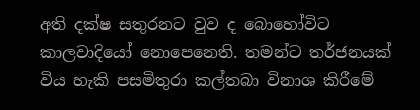අති දක්‌ෂ සතුරනට වුව ද බොහෝවිට කාලවාදියෝ නොපෙනෙති. තමන්ට තර්ජනයක්‌ විය හැකි පසමිතුරා කල්තබා විනාශ කිරීමේ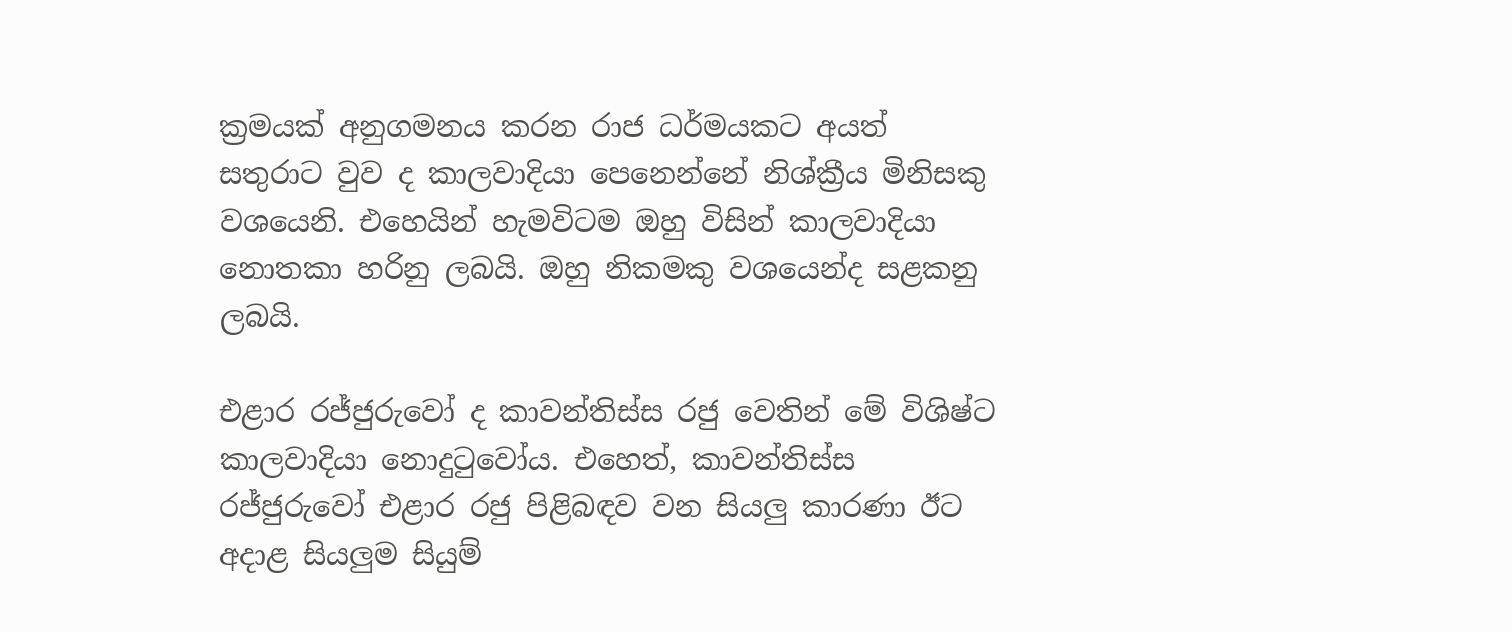ක්‍රමයක්‌ අනුගමනය කරන රාජ ධර්මයකට අයත් සතුරාට වුව ද කාලවාදියා පෙනෙන්නේ නිශ්ක්‍රීය මිනිසකු වශයෙනි. එහෙයින් හැමවිටම ඔහු විසින් කාලවාදියා නොතකා හරිනු ලබයි. ඔහු නිකමකු වශයෙන්ද සළකනු ලබයි.

එළාර රජ්ජුරුවෝ ද කාවන්තිස්‌ස රජු වෙතින් මේ විශිෂ්ට කාලවාදියා නොදුටුවෝය. එහෙත්, කාවන්තිස්‌ස රජ්ජුරුවෝ එළාර රජු පිළිබඳව වන සියලු කාරණා ඊට අදාළ සියලුම සියුම්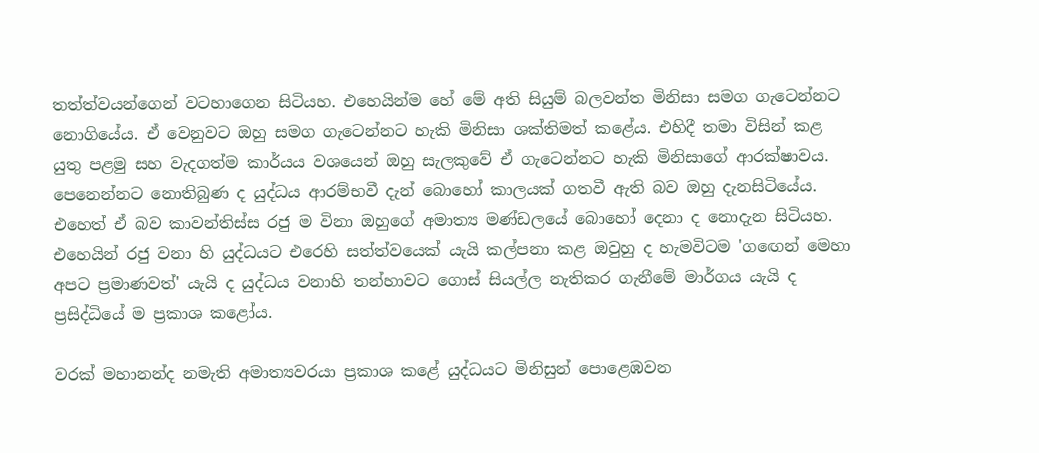තත්ත්වයන්ගෙන් වටහාගෙන සිටියහ. එහෙයින්ම හේ මේ අති සියුම් බලවන්ත මිනිසා සමග ගැටෙන්නට නොගියේය. ඒ වෙනුවට ඔහු සමග ගැටෙන්නට හැකි මිනිසා ශක්‌තිමත් කළේය. එහිදී තමා විසින් කළ යුතු පළමු සහ වැදගත්ම කාර්යය වශයෙන් ඔහු සැලකුවේ ඒ ගැටෙන්නට හැකි මිනිසාගේ ආරක්‌ෂාවය. පෙනෙන්නට නොතිබුණ ද යුද්ධය ආරම්භවී දැන් බොහෝ කාලයක්‌ ගතවී ඇති බව ඔහු දැනසිටියේය. එහෙත් ඒ බව කාවන්තිස්‌ස රජු ම විනා ඔහුගේ අමාත්‍ය මණ්‌ඩලයේ බොහෝ දෙනා ද නොදැන සිටියහ. එහෙයින් රජු වනා හි යුද්ධයට එරෙහි සත්ත්වයෙක්‌ යැයි කල්පනා කළ ඔවුහු ද හැමවිටම 'ගඟෙන් මෙහා අපට ප්‍රමාණවත්' යැයි ද යුද්ධය වනාහි තන්හාවට ගොස්‌ සියල්ල නැතිකර ගැනීමේ මාර්ගය යැයි ද ප්‍රසිද්ධියේ ම ප්‍රකාශ කළෝය.

වරක්‌ මහානන්ද නමැති අමාත්‍යවරයා ප්‍රකාශ කළේ යුද්ධයට මිනිසුන් පොළෙඹවන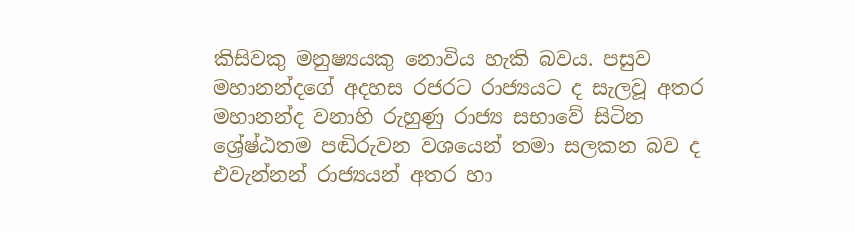කිසිවකු මනුෂ්‍යයකු නොවිය හැකි බවය. පසුව මහානන්දගේ අදහස රජරට රාජ්‍යයට ද සැලවූ අතර මහානන්ද වනාහි රුහුණු රාජ්‍ය සභාවේ සිටින ශ්‍රේෂ්ඨතම පඬිරුවන වශයෙන් තමා සලකන බව ද එවැන්නන් රාජ්‍යයන් අතර හා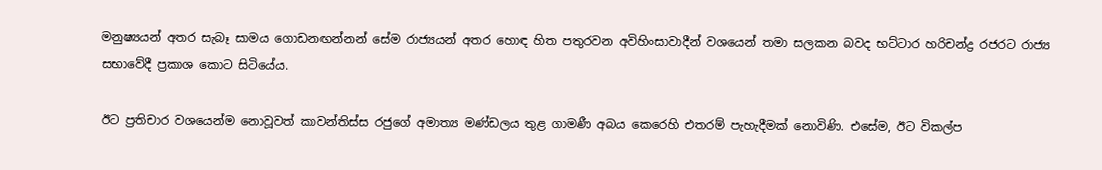මනුෂ්‍යයන් අතර සැබෑ සාමය ගොඩනඟන්නන් සේම රාජ්‍යයන් අතර හොඳ හිත පතුරවන අවිහිංසාවාදීන් වශයෙන් තමා සලකන බවද භට්‌ටාර හරිචන්ද්‍ර රජරට රාජ්‍ය සභාවේදී ප්‍රකාශ කොට සිටියේය.

ඊට ප්‍රතිචාර වශයෙන්ම නොවූවත් කාවන්තිස්‌ස රජුගේ අමාත්‍ය මණ්‌ඩලය තුළ ගාමණී අබය කෙරෙහි එතරම් පැහැදීමක්‌ නොවිණි. එසේම, ඊට විකල්ප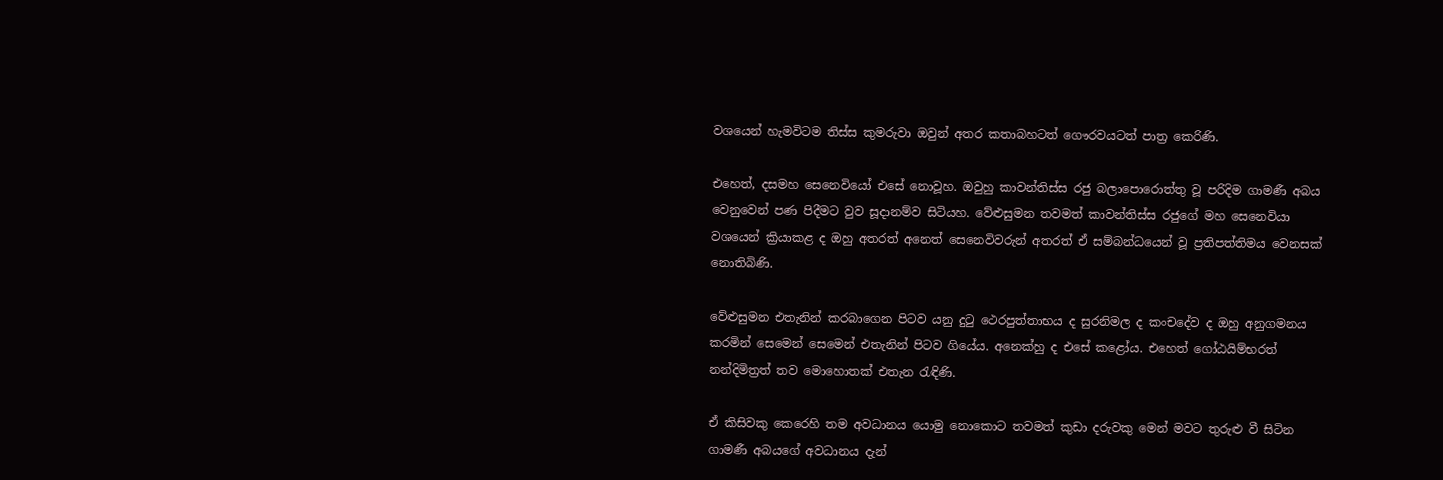වශයෙන් හැමවිටම තිස්‌ස කුමරුවා ඔවුන් අතර කතාබහටත් ගෞරවයටත් පාත්‍ර කෙරිණි.

එහෙත්, දසමහ සෙනෙවියෝ එසේ නොවූහ. ඔවුහු කාවන්තිස්‌ස රජු බලාපොරොත්තු වූ පරිදිම ගාමණී අබය වෙනුවෙන් පණ පිදීමට වුව සූදානම්ව සිටියහ. වේළුසුමන තවමත් කාවන්තිස්‌ස රජුගේ මහ සෙනෙවියා වශයෙන් ක්‍රියාකළ ද ඔහු අතරත් අනෙත් සෙනෙවිවරුන් අතරත් ඒ සම්බන්ධයෙන් වූ ප්‍රතිපත්තිමය වෙනසක්‌ නොතිබිණි.

වේළුසුමන එතැනින් කරබාගෙන පිටව යනු දුටු ථෙරපුත්තාභය ද සුරනිමල ද කංචදේව ද ඔහු අනුගමනය කරමින් සෙමෙන් සෙමෙන් එතැනින් පිටව ගියේය. අනෙක්‌හු ද එසේ කළෝය. එහෙත් ගෝඨයිම්භරත් නන්දිමිත්‍රත් තව මොහොතක්‌ එතැන රැඳිණි.

ඒ කිසිවකු කෙරෙහි තම අවධානය යොමු නොකොට තවමත් කුඩා දරුවකු මෙන් මවට තුරුළු වී සිටින ගාමණී අබයගේ අවධානය දැන්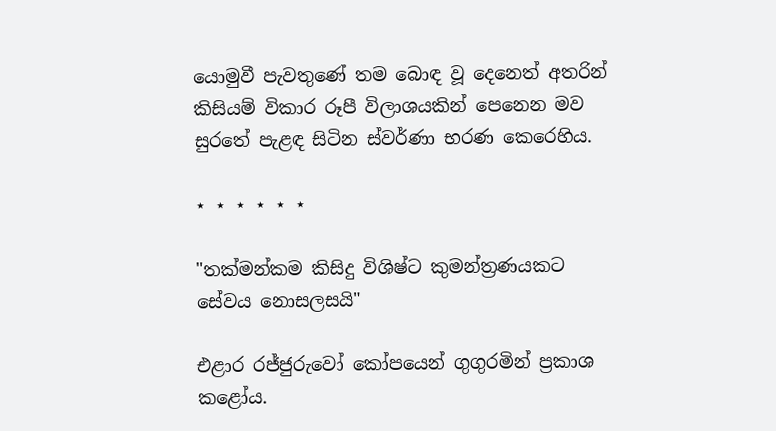යොමුවී පැවතුණේ තම බොඳ වූ දෙනෙත් අතරින් කිසියම් විකාර රූපී විලාශයකින් පෙනෙන මව සුරතේ පැළඳ සිටින ස්‌වර්ණා භරණ කෙරෙහිය.

⋆ ⋆ ⋆ ⋆ ⋆ ⋆

"තක්‌මන්කම කිසිදු විශිෂ්ට කුමන්ත්‍රණයකට සේවය නොසලසයි"

එළාර රජ්ජුරුවෝ කෝපයෙන් ගුගුරමින් ප්‍රකාශ කළෝය.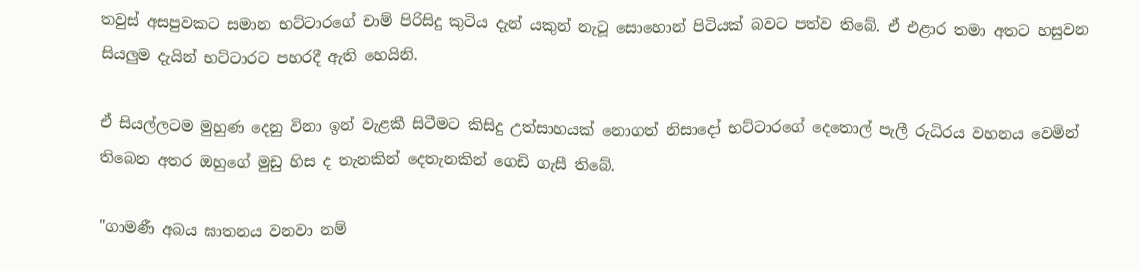තවුස්‌ අසපුවකට සමාන භට්‌ටාරගේ චාම් පිරිසිදු කුටිය දැන් යකුන් නැටූ සොහොන් පිටියක්‌ බවට පත්ව තිබේ. ඒ එළාර තමා අතට හසුවන සියලුම දැයින් භට්‌ටාරට පහරදී ඇති හෙයිනි.

ඒ සියල්ලටම මුහුණ දෙනු විනා ඉන් වැළකී සිටීමට කිසිදු උත්සාහයක්‌ නොගත් නිසාදෝ භට්‌ටාරගේ දෙතොල් පැලී රුධිරය වහනය වෙමින් තිබෙන අතර ඔහුගේ මුඩු හිස ද තැනකින් දෙතැනකින් ගෙඩි ගැසී තිබේ.

"ගාමණී අබය ඝාතනය වනවා නම්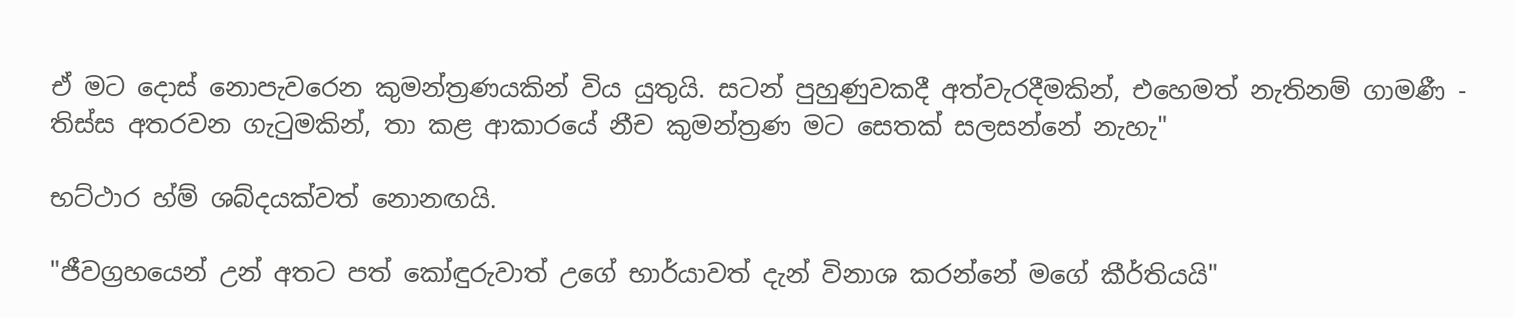ඒ මට දොස්‌ නොපැවරෙන කුමන්ත්‍රණයකින් විය යුතුයි. සටන් පුහුණුවකදී අත්වැරදීමකින්, එහෙමත් නැතිනම් ගාමණී - තිස්‌ස අතරවන ගැටුමකින්, තා කළ ආකාරයේ නීච කුමන්ත්‍රණ මට සෙතක්‌ සලසන්නේ නැහැ"

භට්‌ථාර හ්ම් ශබ්දයක්‌වත් නොනඟයි.

"ජීවග්‍රහයෙන් උන් අතට පත් කෝඳුරුවාත් උගේ භාර්යාවත් දැන් විනාශ කරන්නේ මගේ කීර්තියයි"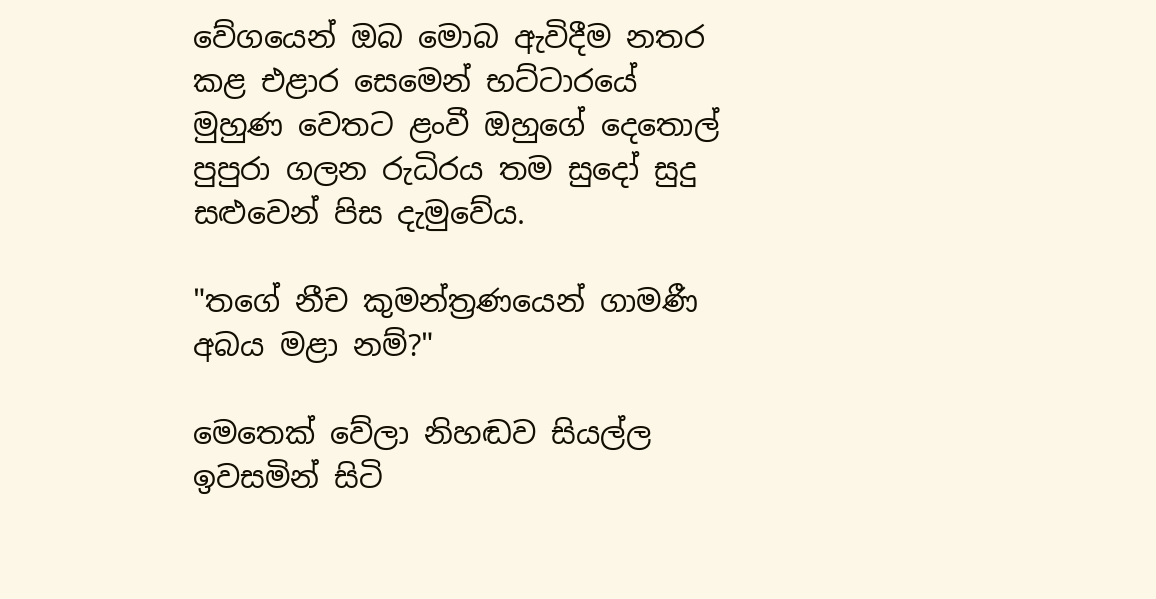වේගයෙන් ඔබ මොබ ඇවිදීම නතර කළ එළාර සෙමෙන් භට්‌ටාරයේ මුහුණ වෙතට ළංවී ඔහුගේ දෙතොල් පුපුරා ගලන රුධිරය තම සුදෝ සුදු සළුවෙන් පිස දැමුවේය.

"තගේ නීච කුමන්ත්‍රණයෙන් ගාමණී අබය මළා නම්?"

මෙතෙක්‌ වේලා නිහඬව සියල්ල ඉවසමින් සිටි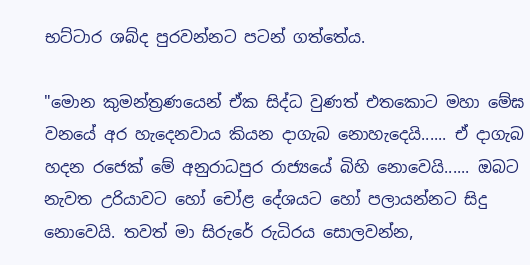භට්‌ටාර ශබ්ද පුරවන්නට පටන් ගත්තේය.

"මොන කුමන්ත්‍රණයෙන් ඒක සිද්ධ වුණත් එතකොට මහා මේඝ වනයේ අර හැදෙනවාය කියන දාගැබ නොහැදෙයි...... ඒ දාගැබ හදන රජෙක්‌ මේ අනුරාධපුර රාජ්‍යයේ බිහි නොවෙයි...... ඔබට නැවත උරියාවට හෝ චෝළ දේශයට හෝ පලායන්නට සිදු නොවෙයි. තවත් මා සිරුරේ රුධිරය සොලවන්න,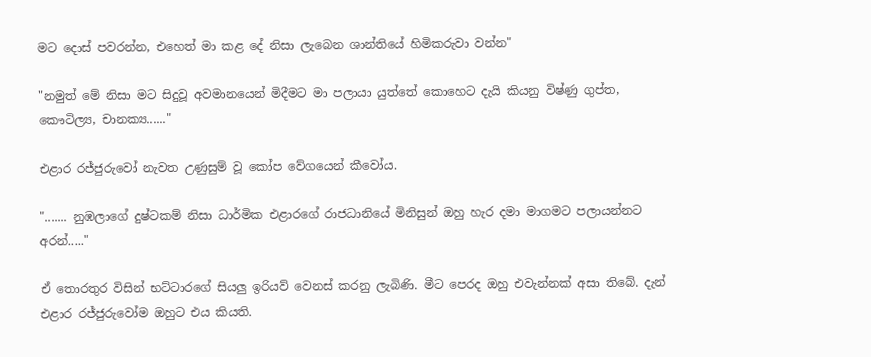මට දොස්‌ පවරන්න, එහෙත් මා කළ දේ නිසා ලැබෙන ශාන්තියේ හිමිකරුවා වන්න"

"නමුත් මේ නිසා මට සිදුවූ අවමානයෙන් මිදීමට මා පලායා යුත්තේ කොහෙට දැයි කියනු විෂ්ණු ගුප්ත, කෞටිල්‍ය, චානක්‍ය......"

එළාර රජ්ජුරුවෝ නැවත උණුසුම් වූ කෝප වේගයෙන් කීවෝය.

"....... නුඹලාගේ දුෂ්ටකම් නිසා ධාර්මික එළාරගේ රාජධානියේ මිනිසුන් ඔහු හැර දමා මාගමට පලායන්නට අරන්....."

ඒ තොරතුර විසින් භට්‌ටාරගේ සියලු ඉරියව් වෙනස්‌ කරනු ලැබිණි. මීට පෙරද ඔහු එවැන්නක්‌ අසා තිබේ. දැන් එළාර රජ්ජුරුවෝම ඔහුට එය කියති.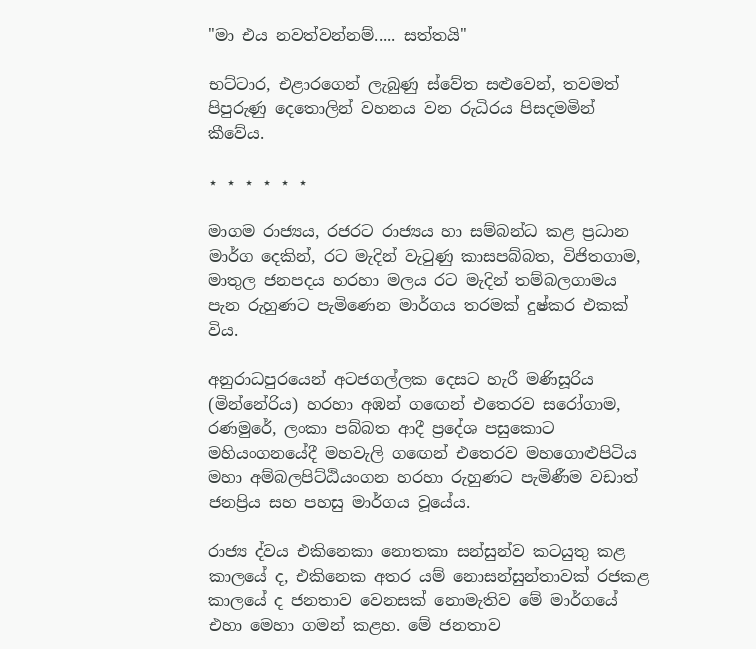"මා එය නවත්වන්නම්..... සත්තයි"

භට්‌ටාර, එළාරගෙන් ලැබුණු ස්‌වේත සළුවෙන්, තවමත් පිපුරුණු දෙතොලින් වහනය වන රුධිරය පිසදමමින් කීවේය.

⋆ ⋆ ⋆ ⋆ ⋆ ⋆

මාගම රාජ්‍යය, රජරට රාජ්‍යය හා සම්බන්ධ කළ ප්‍රධාන මාර්ග දෙකින්, රට මැදින් වැටුණු කාසපබ්බත, විජිතගාම, මාතුල ජනපදය හරහා මලය රට මැදින් තම්බලගාමය පැන රුහුණට පැමිණෙන මාර්ගය තරමක්‌ දුෂ්කර එකක්‌ විය.

අනුරාධපුරයෙන් අටජගල්ලක දෙසට හැරී මණිසූරිය (මින්නේරිය) හරහා අඹන් ගඟෙන් එතෙරව සරෝගාම, රණමුරේ, ලංකා පබ්බත ආදී ප්‍රදේශ පසුකොට මහියංගනයේදී මහවැලි ගඟෙන් එතෙරව මහගොළුපිටිය මහා අම්බලපිට්‌ඨියංගන හරහා රුහුණට පැමිණීම වඩාත් ජනප්‍රිය සහ පහසු මාර්ගය වූයේය.

රාජ්‍ය ද්වය එකිනෙකා නොතකා සන්සුන්ව කටයුතු කළ කාලයේ ද, එකිනෙක අතර යම් නොසන්සුන්තාවක්‌ රජකළ කාලයේ ද ජනතාව වෙනසක්‌ නොමැතිව මේ මාර්ගයේ එහා මෙහා ගමන් කළහ. මේ ජනතාව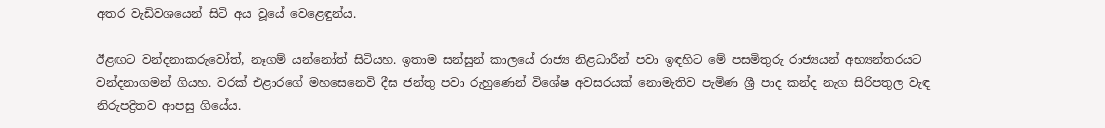අතර වැඩිවශයෙන් සිටි අය වූයේ වෙළෙඳුන්ය.

ඊළඟට වන්දනාකරුවෝත්, නෑගම් යන්නෝත් සිටියහ. ඉතාම සන්සුන් කාලයේ රාජ්‍ය නිළධාරීන් පවා ඉඳහිට මේ පසමිතුරු රාජ්‍යයන් අභ්‍යන්තරයට වන්දනාගමන් ගියහ. වරක්‌ එළාරගේ මහසෙනෙවි දීඝ ජන්තු පවා රුහුණෙන් විශේෂ අවසරයක්‌ නොමැතිව පැමිණ ශ්‍රී පාද කන්ද නැග සිරිපතුල වැඳ නිරුපද්‍රිතව ආපසු ගියේය.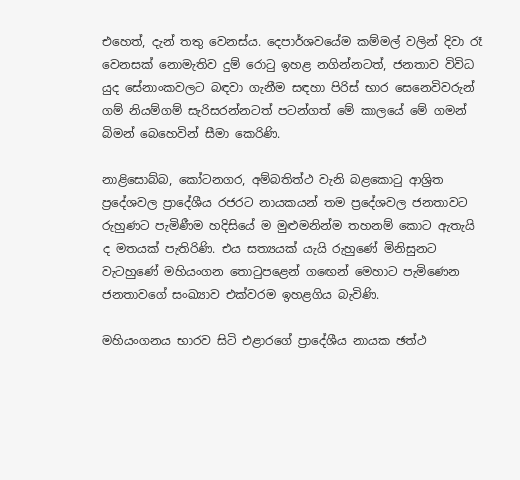එහෙත්, දැන් තතු වෙනස්‌ය. දෙපාර්ශවයේම කම්මල් වලින් දිවා රෑ වෙනසක්‌ නොමැතිව දුම් රොටු ඉහළ නගින්නටත්, ජනතාව විවිධ යුද සේනාංකවලට බඳවා ගැනීම සඳහා පිරිස් භාර සෙනෙවිවරුන් ගම් නියම්ගම් සැරිසරන්නටත් පටන්ගත් මේ කාලයේ මේ ගමන් බිමන් බෙහෙවින් සීමා කෙරිණි.

නාළිසොබ්බ, කෝටනගර, අම්බතිත්ථ වැනි බළකොටු ආශ්‍රිත ප්‍රදේශවල ප්‍රාදේශීය රජරට නායකයන් තම ප්‍රදේශවල ජනතාවට රුහුණට පැමිණීම හදිසියේ ම මුළුමනින්ම තහනම් කොට ඇතැයි ද මතයක්‌ පැතිරිණි. එය සත්‍යයක්‌ යැයි රුහුණේ මිනිසුනට වැටහුණේ මහියංගන තොටුපළෙන් ගඟෙන් මෙහාට පැමිණෙන ජනතාවගේ සංඛ්‍යාව එක්‌වරම ඉහළගිය බැවිණි.

මහියංගනය භාරව සිටි එළාරගේ ප්‍රාදේශීය නායක ඡත්ථ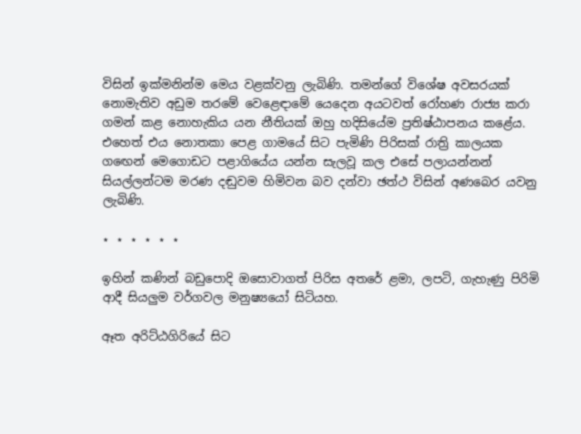විසින් ඉක්‌මනින්ම මෙය වළක්‌වනු ලැබිණි. තමන්ගේ විශේෂ අවසරයක්‌ නොමැතිව අඩුම තරමේ වෙළෙඳාමේ යෙදෙන අයටවත් රෝහණ රාජ්‍ය කරා ගමන් කළ නොහැකිය යන නීතියක්‌ ඔහු හදිසියේම ප්‍රතිෂ්ඨාපනය කළේය. එහෙත් එය නොතකා පෙළ ගාමයේ සිට පැමිණි පිරිසක්‌ රාත්‍රි කාලයක ගඟෙන් මෙගොඩට පළාගියේය යන්න සැලවූ කල එසේ පලායන්නන් සියල්ලන්ටම මරණ දඬුවම හිමිවන බව දන්වා ඡත්ථ විසින් අණබෙර යවනු ලැබිණි.

⋆ ⋆ ⋆ ⋆ ⋆ ⋆

ඉහින් කණින් බඩුපොදි ඔසොවාගත් පිරිස අතරේ ළමා, ලපටි, ගැහැණු පිරිමි ආදී සියලුම වර්ගවල මනුෂ්‍යයෝ සිටියහ.

ඈත අරිට්‌ඨගිරියේ සිට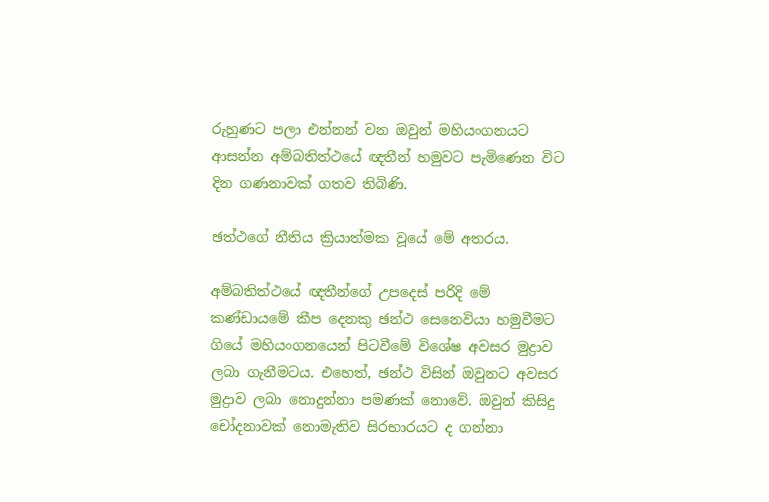රුහුණට පලා එන්නන් වන ඔවුන් මහියංගනයට ආසන්න අම්බතිත්ථයේ ඥතීන් හමුවට පැමිණෙන විට දින ගණනාවක්‌ ගතව තිබිණි.

ඡත්ථගේ නීතිය ක්‍රියාත්මක වූයේ මේ අතරය.

අම්බතිත්ථයේ ඥතීන්ගේ උපදෙස්‌ පරිදි මේ කණ්‌ඩායමේ කීප දෙනකු ඡන්ථ සෙනෙවියා හමුවීමට ගියේ මහියංගනයෙන් පිටවීමේ විශේෂ අවසර මුද්‍රාව ලබා ගැනීමටය. එහෙත්, ඡන්ථ විසින් ඔවුනට අවසර මුද්‍රාව ලබා නොදුන්නා පමණක්‌ නොවේ. ඔවුන් කිසිදු චෝදනාවක්‌ නොමැතිව සිරභාරයට ද ගන්නා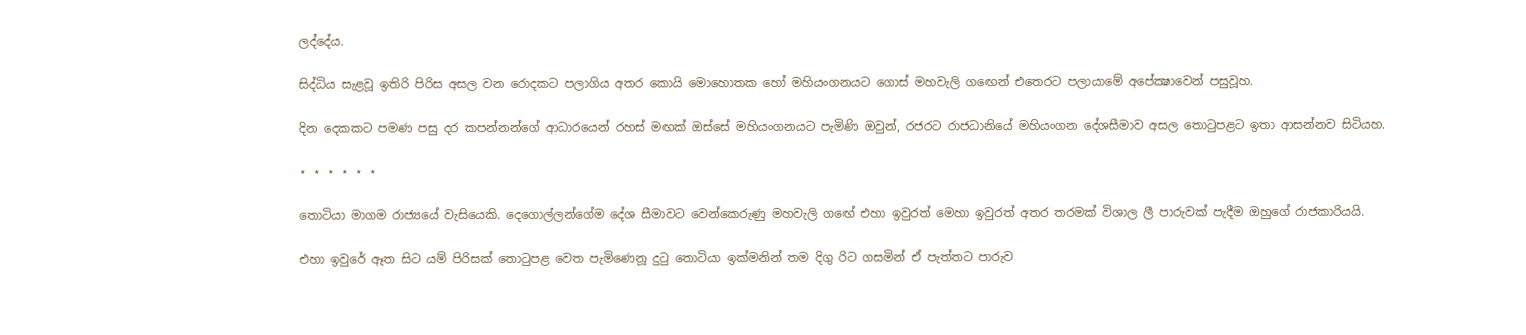ලද්දේය.

සිද්ධිය සැළවූ ඉතිරි පිරිස අසල වන රොදකට පලාගිය අතර කොයි මොහොතක හෝ මහියංගනයට ගොස්‌ මහවැලි ගඟෙන් එතෙරට පලායාමේ අපේක්‍ෂාවෙන් පසුවූහ.

දින දෙකකට පමණ පසු දර කපන්නන්ගේ ආධාරයෙන් රහස්‌ මඟක්‌ ඔස්‌සේ මහියංගනයට පැමිණි ඔවුන්, රජරට රාජධානියේ මහියංගන දේශසීමාව අසල තොටුපළට ඉතා ආසන්නව සිටියහ.

⋆ ⋆ ⋆ ⋆ ⋆ ⋆

තොටියා මාගම රාජ්‍යයේ වැසියෙකි. දෙගොල්ලන්ගේම දේශ සීමාවට වෙන්කෙරුණු මහවැලි ගඟේ එහා ඉවුරත් මෙහා ඉවුරත් අතර තරමක්‌ විශාල ලී පාරුවක්‌ පැදීම ඔහුගේ රාජකාරියයි.

එහා ඉවුරේ ඈත සිට යම් පිරිසක්‌ තොටුපළ වෙත පැමිණෙනූ දුටු තොටියා ඉක්‌මනින් තම දිගු රිට ගසමින් ඒ පැත්තට පාරුව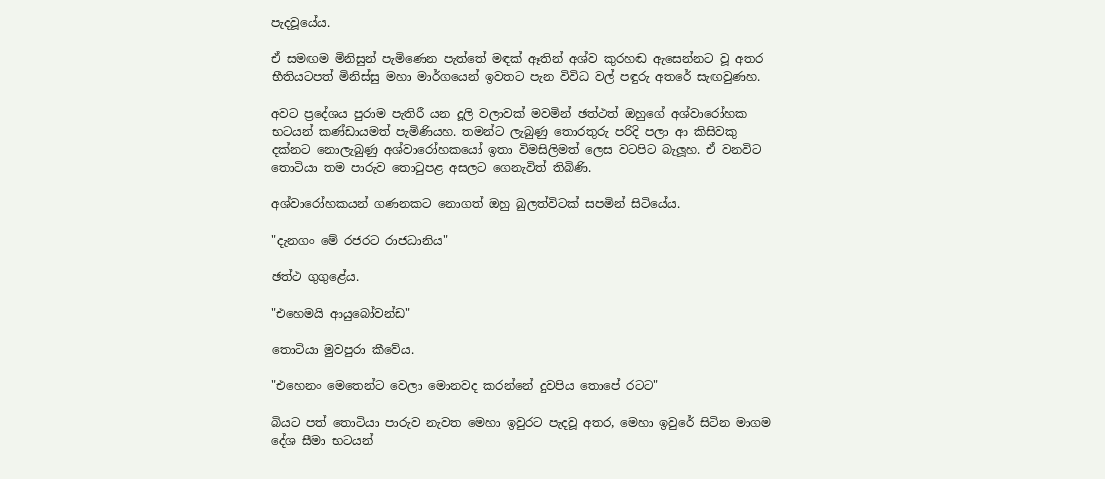පැදවූයේය.

ඒ සමඟම මිනිසුන් පැමිණෙන පැත්තේ මඳක්‌ ඈතින් අශ්ව කුරහඬ ඇසෙන්නට වූ අතර භීතියටපත් මිනිස්‌සු මහා මාර්ගයෙන් ඉවතට පැන විවිධ වල් පඳුරු අතරේ සැඟවුණහ.

අවට ප්‍රදේශය පුරාම පැතිරී යන දූලි වලාවක්‌ මවමින් ඡත්ථත් ඔහුගේ අශ්වාරෝහක භටයන් කණ්‌ඩායමත් පැමිණියහ. තමන්ට ලැබුණු තොරතුරු පරිදි පලා ආ කිසිවකු දක්‌නට නොලැබුණු අශ්වාරෝහකයෝ ඉතා විමසිලිමත් ලෙස වටපිට බැලූහ. ඒ වනවිට තොටියා තම පාරුව තොටුපළ අසලට ගෙනැවිත් තිබිණි.

අශ්වාරෝහකයන් ගණනකට නොගත් ඔහු බුලත්විටක්‌ සපමින් සිටියේය.

"දැනගං මේ රජරට රාජධානිය"

ඡත්ථ ගුගුළේය.

"එහෙමයි ආයුබෝවන්ඩ"

තොටියා මුවපුරා කීවේය.

"එහෙනං මෙතෙන්ට වෙලා මොනවද කරන්නේ දුවපිය තොපේ රටට"

බියට පත් තොටියා පාරුව නැවත මෙහා ඉවුරට පැදවූ අතර, මෙහා ඉවුරේ සිටින මාගම දේශ සීමා භටයන්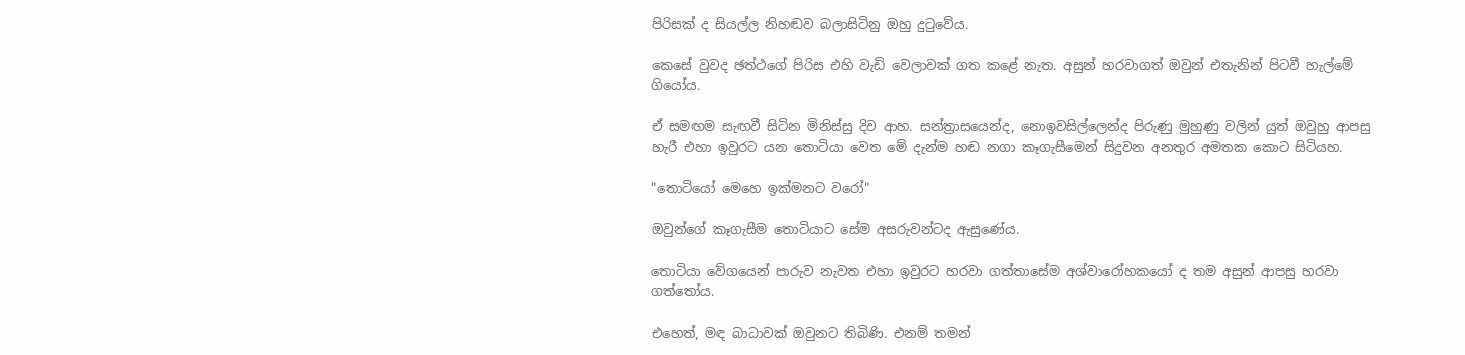පිරිසක්‌ ද සියල්ල නිහඬව බලාසිටිනු ඔහු දුටුවේය.

කෙසේ වුවද ඡත්ථගේ පිරිස එහි වැඩි වෙලාවක්‌ ගත කළේ නැත. අසුන් හරවාගත් ඔවුන් එතැනින් පිටවී හැල්මේ ගියෝය.

ඒ සමඟම සැඟවී සිටින මිනිස්‌සු දිව ආහ. සන්ත්‍රාසයෙන්ද, නොඉවසිල්ලෙන්ද පිරුණු මුහුණු වලින් යුත් ඔවුහු ආපසු හැරී එහා ඉවුරට යන තොටියා වෙත මේ දැන්ම හඬ නගා කෑගැසීමෙන් සිදුවන අනතුර අමතක කොට සිටියහ.

"තොටියෝ මෙහෙ ඉක්‌මනට වරෝ"

ඔවුන්ගේ කෑගැසීම තොටියාට සේම අසරුවන්ටද ඇසුණේය.

තොටියා වේගයෙන් පාරුව නැවත එහා ඉවුරට හරවා ගත්තාසේම අශ්වාරෝහකයෝ ද තම අසුන් ආපසු හරවා ගත්තෝය.

එහෙත්, මඳ බාධාවක්‌ ඔවුනට තිබිණි. එනම් තමන්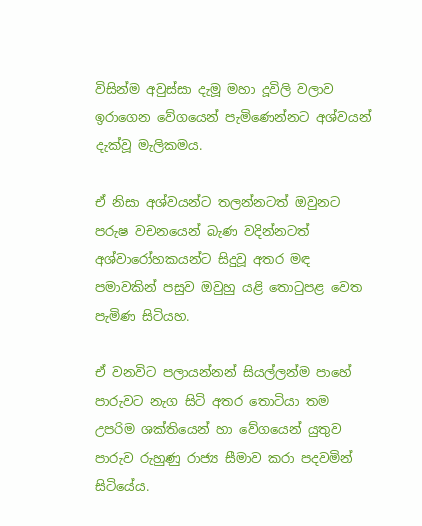විසින්ම අවුස්‌සා දැමූ මහා දූවිලි වලාව ඉරාගෙන වේගයෙන් පැමිණෙන්නට අශ්වයන් දැක්‌වූ මැලිකමය.

ඒ නිසා අශ්වයන්ට තලන්නටත් ඔවුනට පරුෂ වචනයෙන් බැණ වදින්නටත් අශ්වාරෝහකයන්ට සිදුවූ අතර මඳ පමාවකින් පසුව ඔවුහු යළි තොටුපළ වෙත පැමිණ සිටියහ.

ඒ වනවිට පලායන්නන් සියල්ලන්ම පාහේ පාරුවට නැග සිටි අතර තොටියා තම උපරිම ශක්‌තියෙන් හා වේගයෙන් යුතුව පාරුව රුහුණු රාජ්‍ය සීමාව කරා පදවමින් සිටියේය.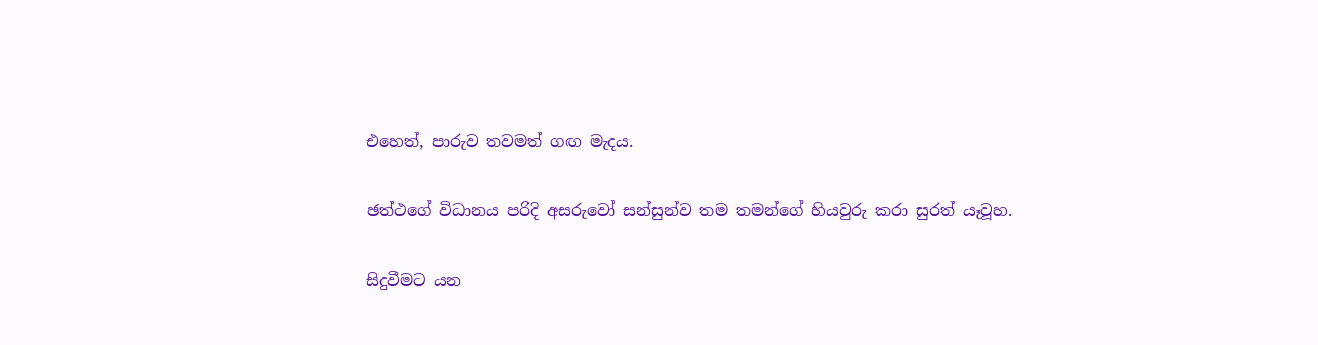එහෙත්, පාරුව තවමත් ගඟ මැදය.

ඡත්ථගේ විධානය පරිදි අසරුවෝ සන්සුන්ව තම තමන්ගේ හියවුරු කරා සුරත් යෑවූහ.

සිදුවීමට යන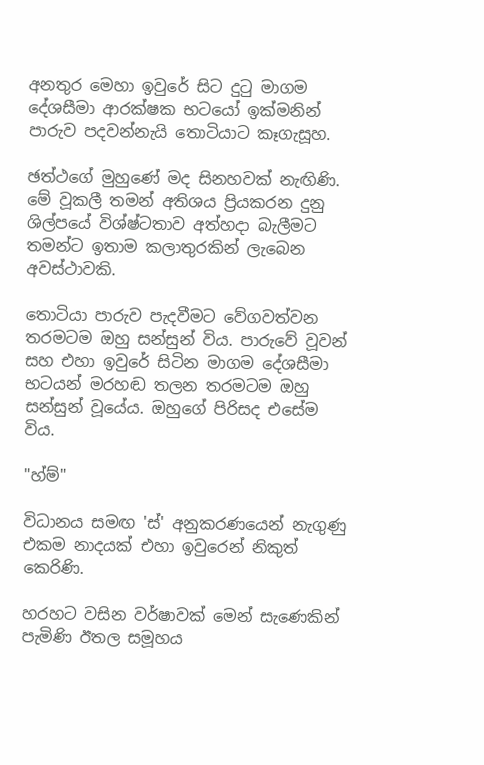අනතුර මෙහා ඉවුරේ සිට දුටු මාගම දේශසීමා ආරක්‌ෂක භටයෝ ඉක්‌මනින් පාරුව පදවන්නැයි තොටියාට කෑගැසූහ.

ඡත්ථගේ මුහුණේ මද සිනහවක්‌ නැඟිණි. මේ වූකලී තමන් අතිශය ප්‍රියකරන දුනු ශිල්පයේ විශ්ෂ්ටතාව අත්හදා බැලීමට තමන්ට ඉතාම කලාතුරකින් ලැබෙන අවස්‌ථාවකි.

තොටියා පාරුව පැදවීමට වේගවත්වන තරමටම ඔහු සන්සුන් විය. පාරුවේ වූවන් සහ එහා ඉවුරේ සිටින මාගම දේශසීමා භටයන් මරහඬ තලන තරමටම ඔහු සන්සුන් වූයේය. ඔහුගේ පිරිසද එසේම විය.

"හ්ම්"

විධානය සමඟ 'ස්‌' අනුකරණයෙන් නැගුණු එකම නාදයක්‌ එහා ඉවුරෙන් නිකුත් කෙරිණි.

හරහට වසින වර්ෂාවක්‌ මෙන් සැණෙකින් පැමිණි ඊතල සමූහය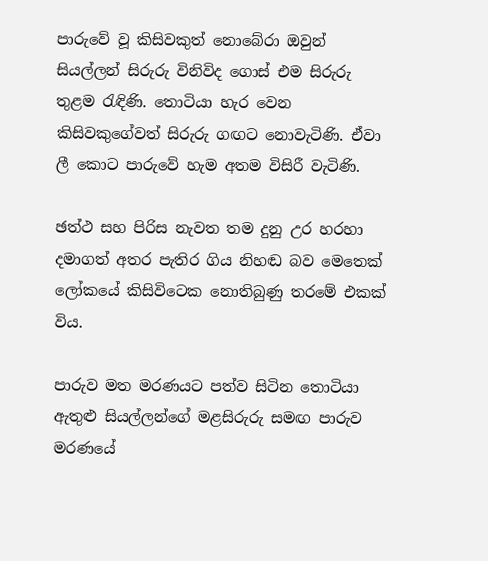පාරුවේ වූ කිසිවකුත් නොබේරා ඔවුන් සියල්ලන් සිරුරු විනිවිද ගොස්‌ එම සිරුරු තුළම රැඳිණි. තොටියා හැර වෙන කිසිවකුගේවත් සිරුරු ගඟට නොවැටිණි. ඒවා ලී කොට පාරුවේ හැම අතම විසිරී වැටිණි.

ඡත්ථ සහ පිරිස නැවත තම දුනු උර හරහා දමාගත් අතර පැතිර ගිය නිහඬ බව මෙතෙක්‌ ලෝකයේ කිසිවිටෙක නොතිබුණු තරමේ එකක්‌ විය.

පාරුව මත මරණයට පත්ව සිටින තොටියා ඇතුළු සියල්ලන්ගේ මළසිරුරු සමඟ පාරුව මරණයේ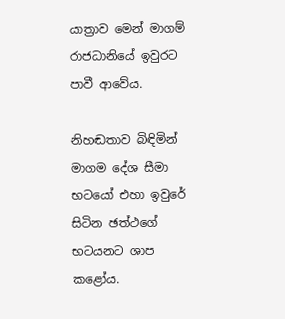යාත්‍රාව මෙන් මාගම් රාජධානියේ ඉවුරට පාවී ආවේය.

නිහඬතාව බිඳිමින් මාගම දේශ සීමා භටයෝ එහා ඉවුරේ සිටින ඡත්ථගේ භටයනට ශාප කළෝය.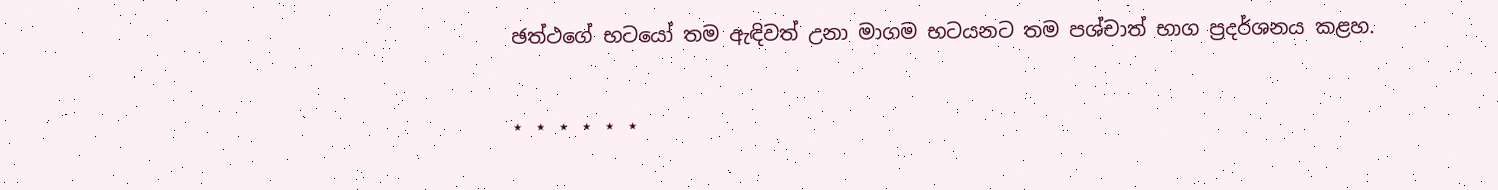ඡත්ථගේ භටයෝ තම ඇඳිවත් උනා මාගම භටයනට තම පශ්චාත් භාග ප්‍රදර්ශනය කළහ.

⋆ ⋆ ⋆ ⋆ ⋆ ⋆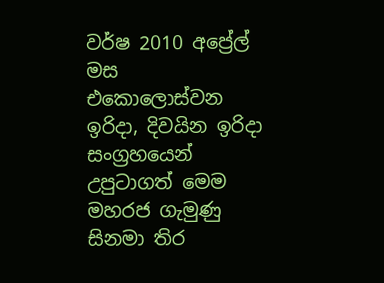වර්ෂ 2010 අප්‍රේල් මස එකොලොස්වන ඉරිදා, දිවයින ඉරිදා සංග්‍රහයෙන් උපුටාගත් මෙම මහරජ ගැමුණු සිනමා තිර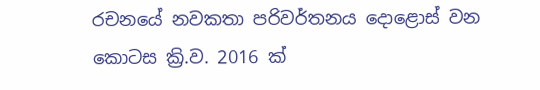රචනයේ නවකතා පරිවර්තනය දොළොස් වන කොටස ක්‍රි.ව. 2016 ක්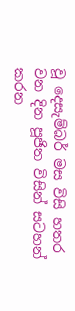වූ දෙසැම්බර් මස විසි හතර වන දින පූජිත විසින් සටහන් කරන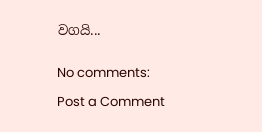වගයි...


No comments:

Post a Comment